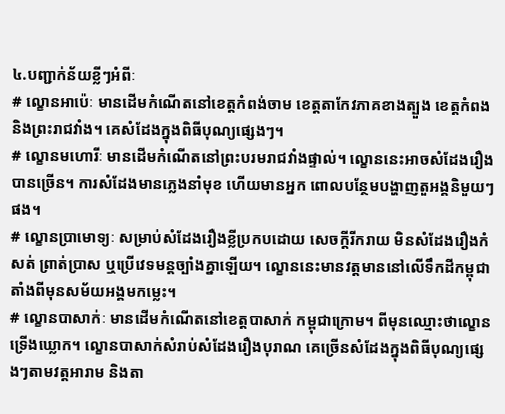៤.បញ្ជាក់ន័យខ្លីៗអំពីៈ
# ល្ខោនអាប៉េៈ មានដើមកំណើតនៅខេត្តកំពង់ចាម ខេត្តតាកែវភាគខាងត្បួង ខេត្តកំពង និងព្រះរាជវាំង។ គេសំដែងក្នុងពិធីបុណ្យផ្សេងៗ។
# ល្ខោនមហោរីៈ មានដើមកំណើតនៅព្រះបរមរាជវាំងផ្ទាល់។ ល្ខោននេះអាចសំដែងរឿងបានច្រើន។ ការសំដែងមានភ្លេងនាំមុខ ហើយមានអ្នក ពោលបន្ថែមបង្ហាញតួអង្គនិមួយៗផង។
# ល្ខោនប្រាមោទ្យៈ សម្រាប់សំដែងរឿងខ្លីប្រកបដោយ សេចក្តីរីករាយ មិនសំដែងរឿងកំសត់ ព្រាត់ប្រាស ឬប្រើវេទមន្តច្បាំងគ្នាឡើយ។ ល្ខោននេះមានវត្តមាននៅលើទឹកដីកម្ពុជា តាំងពីមុនសម័យអង្គមកម្លេះ។
# ល្ខោនបាសាក់ៈ មានដើមកំណើតនៅខេត្តបាសាក់ កម្ពុជាក្រោម។ ពីមុនឈ្មោះថាល្ខោនទ្រើងឃ្លោក។ ល្ខោនបាសាក់សំរាប់សំដែងរឿងបុរាណ គេច្រើនសំដែងក្នុងពិធីបុណ្យផ្សេងៗតាមវត្តអារាម និងតា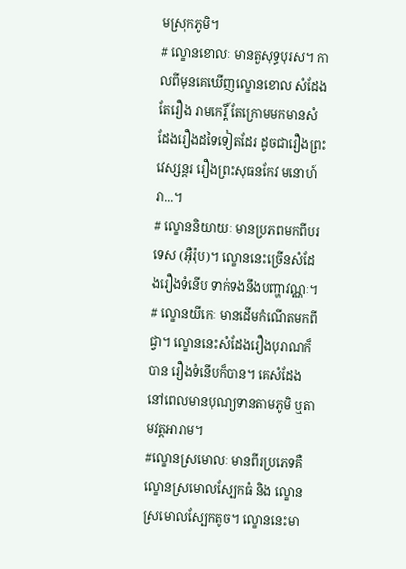មស្រុកភូមិ។
# ល្ខោនខោលៈ មានតួសុទ្ធបុរស។ កាលពីមុនគេឃើញល្ខោនខោល សំដែងតែរឿង រាមកេរ្តិ៍ តែក្រោមមកមានសំដែងរឿងដទៃទៀតដែរ ដូចជារឿងព្រះវេស្សន្តរ រឿងព្រះសុធនកែវ មនោហ៍រា...។
# ល្ខោននិយាយៈ មានប្រភពមកពីបរទេស (អ៊ឺរ៉ុប)។ ល្ខោននេះច្រើនសំដែងរឿងទំនើប ទាក់ទងនឹងបញ្ហាវណ្ណៈ។
# ល្ខោនយីកេៈ មានដើមកំណើតមកពីជ្វា។ ល្ខោននេះសំដែងរឿងបុរាណក៏បាន រឿងទំនើបក៏បាន។ គេសំដែងនៅពេលមានបុណ្យទានតាមភូមិ ឬតាមវត្តអារាម។
#ល្ខោនស្រមោលៈ មានពីរប្រភេទគឺល្ខោនស្រមោលស្បែកធំ និង ល្ខោនស្រមោលស្បែកតូច។ ល្ខោននេះមា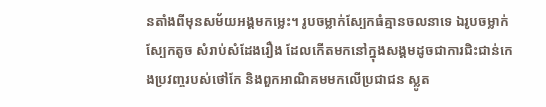នតាំងពីមុនសម័យអង្គមកម្លេះ។ រូបចម្លាក់ស្បែកធំគ្មានចលនាទេ ឯរូបចម្លាក់ស្បែកតូច សំរាប់សំដែងរឿង ដែលកើតមកនៅក្នុងសង្គមដូចជាការជិះជាន់កេងប្រវញ្ចរបស់ថៅកែ និងពួកអាណិគមមកលើប្រជាជន ស្លូត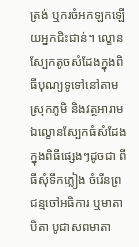ត្រង់ ឬករចំអកឡកឡើយអ្នកជិះជាន់។ ល្ខោនស្បែកតូចសំដែងក្នុងពិធីបុណ្យទូទៅនៅតាមស្រុកភូមិ និងវត្ថអារាម ឯល្ខោនស្បែកធំសំដែងក្នុងពិធីផ្សេងៗដូចជា ពីធីសុំទឹកភ្លៀង ចំរើនព្រជន្មចៅអធិការ ឬមាតាបិតា បូជាសពមាតា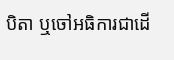បិតា ឬចៅអធិការជាដើ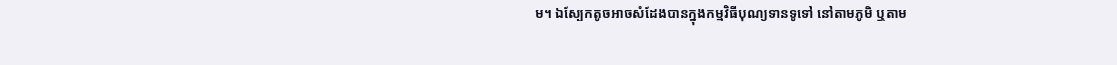ម។ ឯស្បែកតូចអាចសំដែងបានក្នុងកម្មវិធីបុណ្យទានទូទៅ នៅតាមភូមិ ឬតាម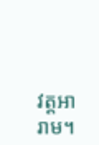វត្តអារាម។